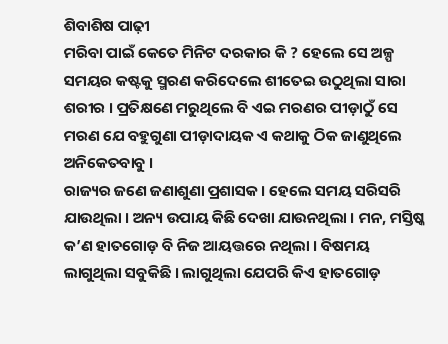ଶିବାଶିଷ ପାଢ଼ୀ
ମରିବା ପାଇଁ କେତେ ମିନିଟ ଦରକାର କି ? ହେଲେ ସେ ଅଳ୍ପ ସମୟର କଷ୍ଟକୁ ସ୍ମରଣ କରିଦେଲେ ଶୀତେଇ ଉଠୁଥିଲା ସାରା ଶରୀର । ପ୍ରତିକ୍ଷଣେ ମରୁଥିଲେ ବି ଏଇ ମରଣର ପୀଡ଼ାଠୁଁ ସେ ମରଣ ଯେ ବହୁଗୁଣା ପୀଡ଼ାଦାୟକ ଏ କଥାକୁ ଠିକ ଜାଣୁଥିଲେ ଅନିକେତବାବୁ ।
ରାଜ୍ୟର ଜଣେ ଜଣାଶୁଣା ପ୍ରଶାସକ । ହେଲେ ସମୟ ସରିସରି ଯାଉଥିଲା । ଅନ୍ୟ ଉପାୟ କିଛି ଦେଖା ଯାଉନଥିଲା । ମନ, ମସ୍ତିଷ୍କ କ’ଣ ହାତଗୋଡ଼ ବି ନିଜ ଆୟତ୍ତରେ ନଥିଲା । ବିଷମୟ ଲାଗୁଥିଲା ସବୁକିଛି । ଲାଗୁଥିଲା ଯେପରି କିଏ ହାତଗୋଡ଼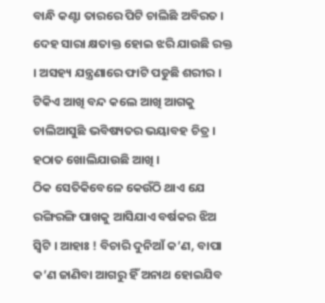ବାନ୍ଧି କଣ୍ଟା ତାରରେ ପିଟି ଚାଲିଛି ଅବିରତ । ଦେହ ସାରା କ୍ଷତାକ୍ତ ହୋଇ ଝରି ଯାଉଛି ରକ୍ତ । ଅସହ୍ୟ ଯନ୍ତ୍ରଣାରେ ଫାଟି ପଡୁଛି ଶରୀର ।
ଟିକିଏ ଆଖି ବନ୍ଦ କଲେ ଆଖି ଆଗକୁ ଚାଲିଆସୁଛି ଭବିଷ୍ୟତର ଭୟାବହ ଚିତ୍ର । ହଠାତ ଖୋଲିଯାଉଛି ଆଖି ।
ଠିକ ସେତିକିବେଳେ କେଉଁଠି ଥାଏ ଯେ ରଙ୍ଗିରଙ୍ଗି ପାଖକୁ ଆସିଯାଏ ବର୍ଷକର ଝିଅ ସ୍ବିଟି । ଆହାଃ ! ବିଚାରି ଦୁନିଆଁ କ’ଣ, ବାପା କ’ଣ ଜାଣିବା ଆଗରୁ ହିଁ ଅନାଥ ହୋଇଯିବ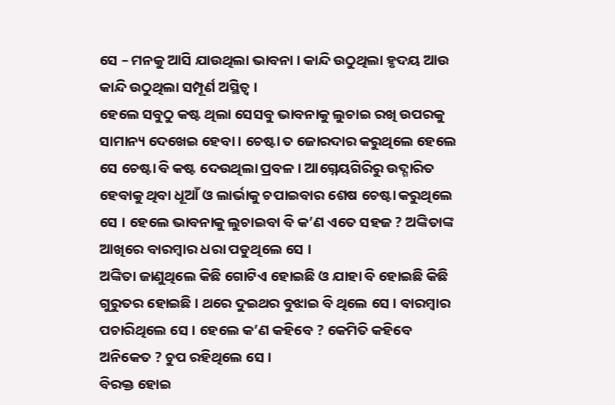ସେ – ମନକୁ ଆସି ଯାଉଥିଲା ଭାବନା । କାନ୍ଦି ଉଠୁଥିଲା ହୃଦୟ ଆଉ କାନ୍ଦି ଉଠୁଥିଲା ସମ୍ପୂର୍ଣ ଅସ୍ଥିତ୍ୱ ।
ହେଲେ ସବୁଠୁ କଷ୍ଟ ଥିଲା ସେସବୁ ଭାବନାକୁ ଲୁଚାଇ ରଖି ଉପରକୁ ସାମାନ୍ୟ ଦେଖେଇ ହେବା । ଚେଷ୍ଟା ତ ଜୋରଦାର କରୁଥିଲେ ହେଲେ ସେ ଚେଷ୍ଟା ବି କଷ୍ଟ ଦେଉଥିଲା ପ୍ରବଳ । ଆଗ୍ନେୟଗିରିରୁ ଉଦ୍ଗାରିତ ହେବାକୁ ଥିବା ଧୂଆଁ ଓ ଲାର୍ଭାକୁ ଚପାଇବାର ଶେଷ ଚେଷ୍ଟା କରୁଥିଲେ ସେ । ହେଲେ ଭାବନାକୁ ଲୁଚାଇବା ବି କ’ଣ ଏତେ ସହଜ ? ଅଙ୍କିତାଙ୍କ ଆଖିରେ ବାରମ୍ବାର ଧରା ପଡୁଥିଲେ ସେ ।
ଅଙ୍କିତା ଜାଣୁଥିଲେ କିଛି ଗୋଟିଏ ହୋଇଛି ଓ ଯାହା ବି ହୋଇଛି କିଛି ଗୁରୁତର ହୋଇଛି । ଥରେ ଦୁଇଥର ବୁଝାଇ ବି ଥିଲେ ସେ । ବାରମ୍ବାର ପଚାରିଥିଲେ ସେ । ହେଲେ କ’ଣ କହିବେ ? କେମିତି କହିବେ ଅନିକେତ ? ଚୁପ ରହିଥିଲେ ସେ ।
ବିରକ୍ତ ହୋଇ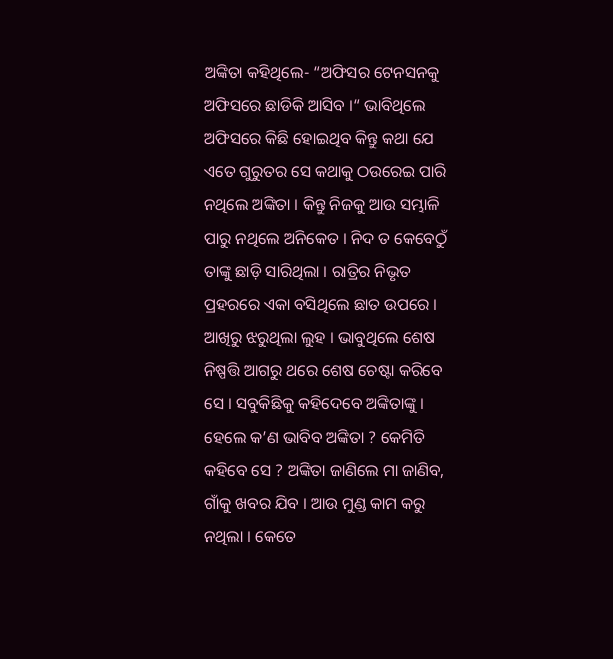ଅଙ୍କିତା କହିଥିଲେ- “ଅଫିସର ଟେନସନକୁ ଅଫିସରେ ଛାଡିକି ଆସିବ ।“ ଭାବିଥିଲେ ଅଫିସରେ କିଛି ହୋଇଥିବ କିନ୍ତୁ କଥା ଯେ ଏତେ ଗୁରୁତର ସେ କଥାକୁ ଠଉରେଇ ପାରି ନଥିଲେ ଅଙ୍କିତା । କିନ୍ତୁ ନିଜକୁ ଆଉ ସମ୍ଭାଳି ପାରୁ ନଥିଲେ ଅନିକେତ । ନିଦ ତ କେବେଠୁଁ ତାଙ୍କୁ ଛାଡ଼ି ସାରିଥିଲା । ରାତ୍ରିର ନିଭୃତ ପ୍ରହରରେ ଏକା ବସିଥିଲେ ଛାତ ଉପରେ । ଆଖିରୁ ଝରୁଥିଲା ଲୁହ । ଭାବୁଥିଲେ ଶେଷ ନିଷ୍ପତ୍ତି ଆଗରୁ ଥରେ ଶେଷ ଚେଷ୍ଟା କରିବେ ସେ । ସବୁକିଛିକୁ କହିଦେବେ ଅଙ୍କିତାଙ୍କୁ । ହେଲେ କ’ଣ ଭାବିବ ଅଙ୍କିତା ? କେମିତି କହିବେ ସେ ? ଅଙ୍କିତା ଜାଣିଲେ ମା ଜାଣିବ, ଗାଁକୁ ଖବର ଯିବ । ଆଉ ମୁଣ୍ଡ କାମ କରୁ ନଥିଲା । କେତେ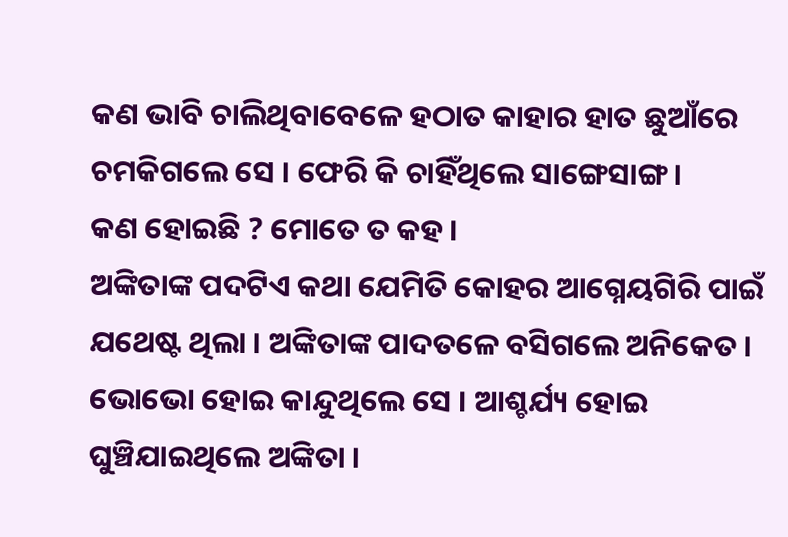କଣ ଭାବି ଚାଲିଥିବାବେଳେ ହଠାତ କାହାର ହାତ ଛୁଆଁରେ ଚମକିଗଲେ ସେ । ଫେରି କି ଚାହିଁଥିଲେ ସାଙ୍ଗେସାଙ୍ଗ ।
କଣ ହୋଇଛି ? ମୋତେ ତ କହ ।
ଅଙ୍କିତାଙ୍କ ପଦଟିଏ କଥା ଯେମିତି କୋହର ଆଗ୍ନେୟଗିରି ପାଇଁ ଯଥେଷ୍ଟ ଥିଲା । ଅଙ୍କିତାଙ୍କ ପାଦତଳେ ବସିଗଲେ ଅନିକେତ । ଭୋଭୋ ହୋଇ କାନ୍ଦୁଥିଲେ ସେ । ଆଶ୍ଚର୍ଯ୍ୟ ହୋଇ ଘୁଞ୍ଚିଯାଇଥିଲେ ଅଙ୍କିତା ।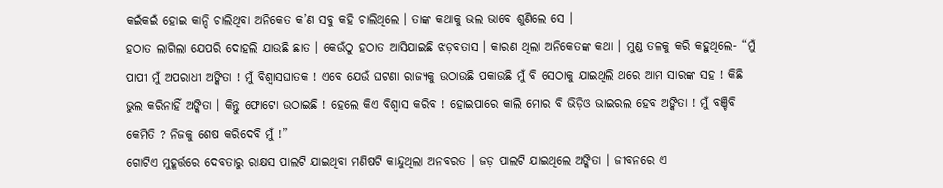କଇଁକଇଁ ହୋଇ କାନ୍ଦି ଚାଲିଥିବା ଅନିକେତ କ’ଣ ସବୁ କହି ଚାଲିଥିଲେ । ତାଙ୍କ କଥାକୁ ଭଲ ଭାବେ ଶୁଣିଲେ ସେ ।
ହଠାତ ଲାଗିଲା ଯେପରି ଦୋହଲି ଯାଉଛି ଛାତ । କେଉଁଠୁ ହଠାତ ଆସିଯାଇଛି ଝଡ଼ବତାସ । କାରଣ ଥିଲା ଅନିକେତଙ୍କ କଥା । ମୁଣ୍ଡ ତଳକୁ କରି କହୁଥିଲେ- “ମୁଁ ପାପୀ ମୁଁ ଅପରାଧୀ ଅଙ୍କିତା ! ମୁଁ ବିଶ୍ୱାସଘାତକ ! ଏବେ ଯେଉଁ ଘଟଣା ରାଜ୍ୟକୁ ଉଠାଉଛି ପକାଉଛି ମୁଁ ବି ସେଠାକୁ ଯାଇଥିଲି ଥରେ ଆମ ସାରଙ୍କ ସହ ! କିଛି ଭୁଲ କରିନାହିଁ ଅଙ୍କିତା । କିନ୍ତୁ ଫୋଟୋ ଉଠାଇଛି ! ହେଲେ କିଏ ବିଶ୍ୱାସ କରିବ ! ହୋଇପାରେ କାଲି ମୋର ବି ଭିଡ଼ିଓ ଭାଇରଲ ହେବ ଅଙ୍କିତା ! ମୁଁ ବଞ୍ଚିବି କେମିତି ? ନିଜକୁ ଶେଷ କରିଦେବି ମୁଁ !”
ଗୋଟିଏ ମୁହୂର୍ତ୍ତରେ ଦେବତାରୁ ରାକ୍ଷସ ପାଲଟି ଯାଇଥିବା ମଣିଷଟି କାନ୍ଦୁଥିଲା ଅନବରତ । ଜଡ଼ ପାଲଟି ଯାଇଥିଲେ ଅଙ୍କିତା । ଜୀବନରେ ଏ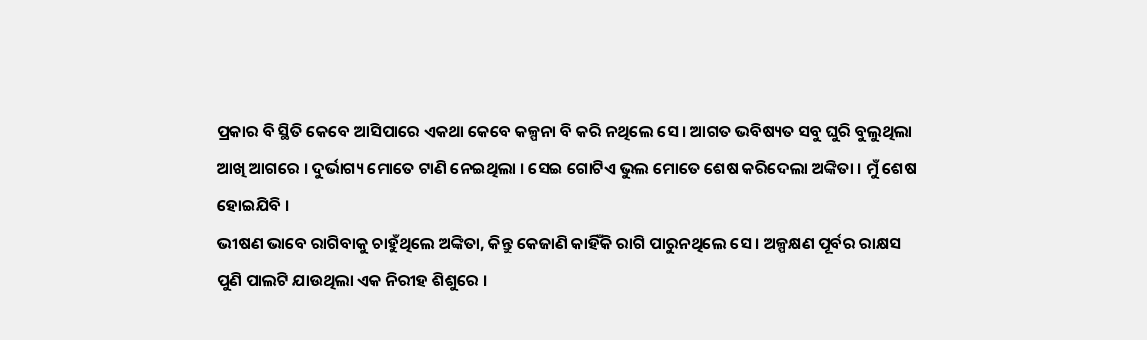ପ୍ରକାର ବି ସ୍ଥିତି କେବେ ଆସିପାରେ ଏକଥା କେବେ କଳ୍ପନା ବି କରି ନଥିଲେ ସେ । ଆଗତ ଭବିଷ୍ୟତ ସବୁ ଘୁରି ବୁଲୁଥିଲା ଆଖି ଆଗରେ । ଦୁର୍ଭାଗ୍ୟ ମୋତେ ଟାଣି ନେଇଥିଲା । ସେଇ ଗୋଟିଏ ଭୁଲ ମୋତେ ଶେଷ କରିଦେଲା ଅଙ୍କିତା । ମୁଁ ଶେଷ ହୋଇଯିବି ।
ଭୀଷଣ ଭାବେ ରାଗିବାକୁ ଚାହୁଁଥିଲେ ଅଙ୍କିତା, କିନ୍ତୁ କେଜାଣି କାହିଁକି ରାଗି ପାରୁନଥିଲେ ସେ । ଅଳ୍ପକ୍ଷଣ ପୂର୍ବର ରାକ୍ଷସ ପୁଣି ପାଲଟି ଯାଉଥିଲା ଏକ ନିରୀହ ଶିଶୁରେ ।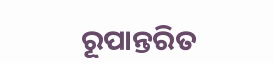ରୂପାନ୍ତରିତ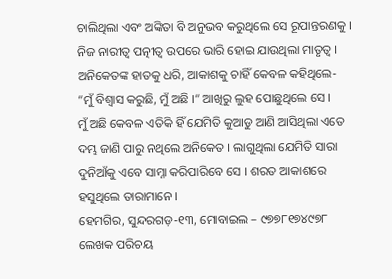ଚାଲିଥିଲା ଏବଂ ଅଙ୍କିତା ବି ଅନୁଭବ କରୁଥିଲେ ସେ ରୂପାନ୍ତରଣକୁ । ନିଜ ନାରୀତ୍ୱ ପତ୍ନୀତ୍ୱ ଉପରେ ଭାରି ହୋଇ ଯାଉଥିଲା ମାତୃତ୍ୱ । ଅନିକେତଙ୍କ ହାତକୁ ଧରି, ଆକାଶକୁ ଚାହିଁ କେବଳ କହିଥିଲେ- “ମୁଁ ବିଶ୍ୱାସ କରୁଛି, ମୁଁ ଅଛି ।“ ଆଖିରୁ ଲୁହ ପୋଛୁଥିଲେ ସେ ।
ମୁଁ ଅଛି କେବଳ ଏତିକି ହିଁ ଯେମିତି କୁଆଡୁ ଆଣି ଆସିଥିଲା ଏତେ ଦମ୍ଭ ଜାଣି ପାରୁ ନଥିଲେ ଅନିକେତ । ଲାଗୁଥିଲା ଯେମିତି ସାରା ଦୁନିଆଁକୁ ଏବେ ସାମ୍ନା କରିପାରିବେ ସେ । ଶରତ ଆକାଶରେ ହସୁଥିଲେ ତାରାମାନେ ।
ହେମଗିର, ସୁନ୍ଦରଗଡ଼-୧୩, ମୋବାଇଲ – ୯୭୭୮୧୭୪୯୭୮
ଲେଖକ ପରିଚୟ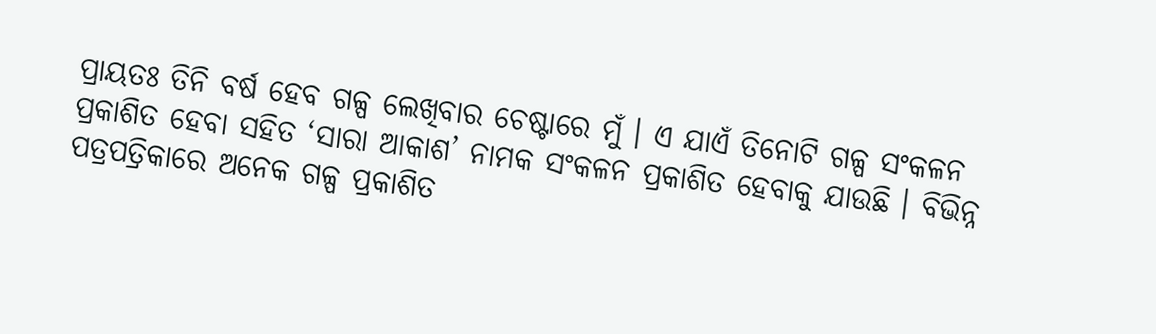ପ୍ରାୟତଃ ତିନି ବର୍ଷ ହେବ ଗଳ୍ପ ଲେଖିବାର ଚେଷ୍ଟାରେ ମୁଁ । ଏ ଯାଏଁ ତିନୋଟି ଗଳ୍ପ ସଂକଳନ ପ୍ରକାଶିତ ହେବା ସହିତ ‘ସାରା ଆକାଶ’ ନାମକ ସଂକଳନ ପ୍ରକାଶିତ ହେବାକୁ ଯାଉଛି । ବିଭିନ୍ନ ପତ୍ରପତ୍ରିକାରେ ଅନେକ ଗଳ୍ପ ପ୍ରକାଶିତ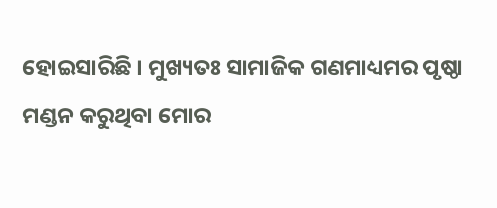ହୋଇସାରିଛି । ମୁଖ୍ୟତଃ ସାମାଜିକ ଗଣମାଧ୍ୟମର ପୃଷ୍ଠା ମଣ୍ଡନ କରୁଥିବା ମୋର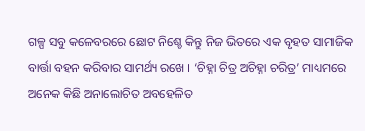ଗଳ୍ପ ସବୁ କଳେବରରେ ଛୋଟ ନିଶ୍ଚେ କିନ୍ତୁ ନିଜ ଭିତରେ ଏକ ବୃହତ ସାମାଜିକ ବାର୍ତ୍ତା ବହନ କରିବାର ସାମର୍ଥ୍ୟ ରଖେ । ‘ଚିହ୍ନା ଚିତ୍ର ଅଚିହ୍ନା ଚରିତ୍ର’ ମାଧ୍ୟମରେ ଅନେକ କିଛି ଅନାଲୋଚିତ ଅବହେଳିତ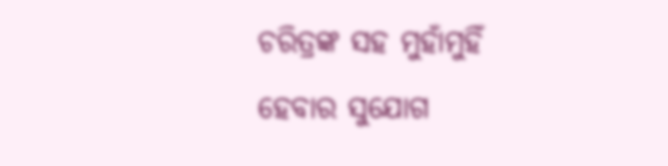ଚରିତ୍ରଙ୍କ ସହ ମୁହାଁମୁହିଁ ହେବାର ସୁଯୋଗ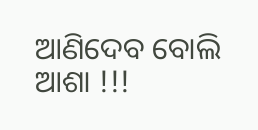ଆଣିଦେବ ବୋଲି ଆଶା !!!